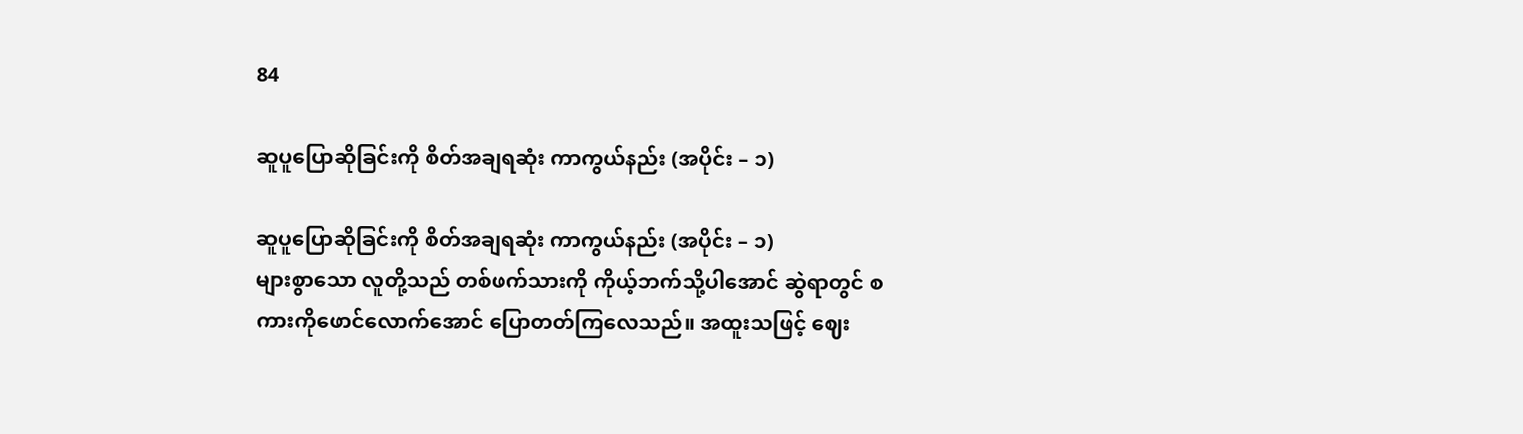84

ဆူပူပြောဆိုခြင်းကို စိတ်အချရဆုံး ကာကွယ်နည်း (အပိုင်း – ၁)

ဆူပူပြောဆိုခြင်းကို စိတ်အချရဆုံး ကာကွယ်နည်း (အပိုင်း – ၁)
များစွာသော လူတို့သည် တစ်ဖက်သားကို ကိုယ့်ဘက်သို့ပါအောင် ဆွဲရာတွင် စကားကိုဖောင်လောက်အောင် ပြောတတ်ကြလေသည်။ အထူးသဖြင့် ဈေး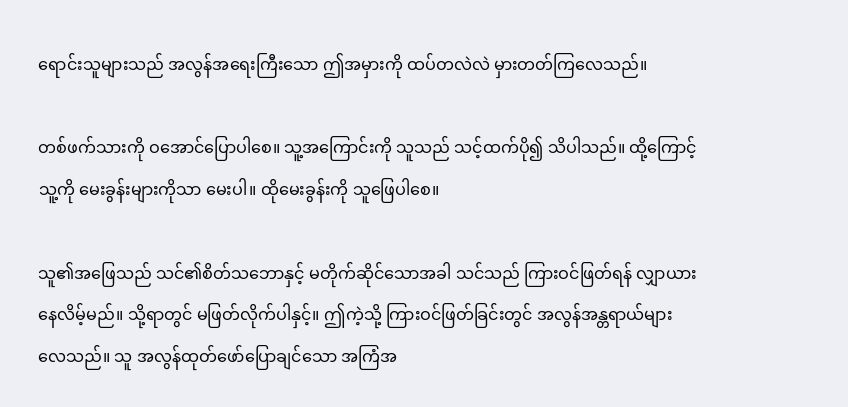ရောင်းသူများသည် အလွန်အရေးကြီးသော ဤအမှားကို ထပ်တလဲလဲ မှားတတ်ကြလေသည်။

တစ်ဖက်သားကို ဝအောင်ပြောပါစေ။ သူ့အကြောင်းကို သူသည် သင့်ထက်ပို၍ သိပါသည်။ ထို့ကြောင့် သူ့ကို မေးခွန်းများကိုသာ မေးပါ။ ထိုမေးခွန်းကို သူဖြေပါစေ။

သူ၏အဖြေသည် သင်၏စိတ်သဘောနှင့် မတိုက်ဆိုင်သောအခါ သင်သည် ကြားဝင်ဖြတ်ရန် လျှာယားနေလိမ့်မည်။ သို့ရာတွင် မဖြတ်လိုက်ပါနှင့်။ ဤကဲ့သို့ ကြားဝင်ဖြတ်ခြင်းတွင် အလွန်အန္တရာယ်များလေသည်။ သူ အလွန်ထုတ်ဖော်ပြောချင်သော အကြံအ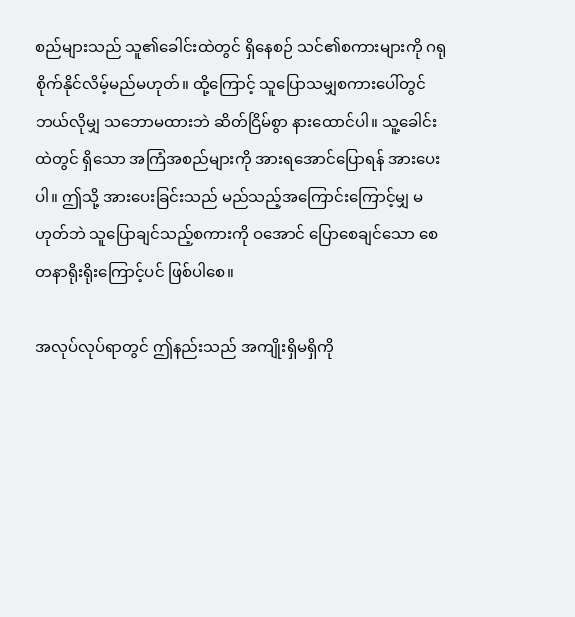စည်များသည် သူ၏ခေါင်းထဲတွင် ရှိနေစဉ် သင်၏စကားများကို ဂရုစိုက်နိုင်လိမ့်မည်မဟုတ်။ ထို့ကြောင့် သူပြောသမျှစကားပေါ်တွင် ဘယ်လိုမျှ သဘောမထားဘဲ ဆိတ်ငြိမ်စွာ နားထောင်ပါ။ သူ့ခေါင်းထဲတွင် ရှိသော အကြံအစည်များကို အားရအောင်ပြောရန် အားပေးပါ။ ဤသို့ အားပေးခြင်းသည် မည်သည့်အကြောင်းကြောင့်မျှ မဟုတ်ဘဲ သူပြောချင်သည့်စကားကို ဝအောင် ပြောစေချင်သော စေတနာရိုးရိုးကြောင့်ပင် ဖြစ်ပါစေ။

အလုပ်လုပ်ရာတွင် ဤနည်းသည် အကျိုးရှိမရှိကို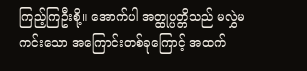ကြည့်ကြဦးစို့။ အောက်ပါ အတ္ထုပ္ပတ္တိသည် မလွှဲမကင်းသော အကြောင်းတစ်ခုကြောင့် အထက်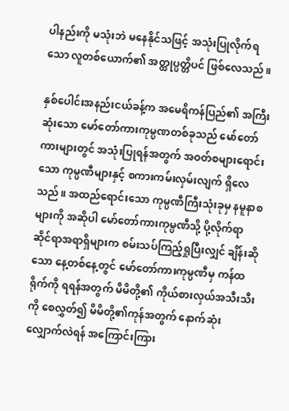ပါနည်းကို မသုံးဘဲ မနေနိုင်သဖြင့် အသုံးပြုလိုက်ရသော လူတစ်ယောက်၏ အတ္ထုပ္ပတ္တိပင် ဖြစ်လေသည်။

နှစ်ပေါင်းအနည်းငယ်ခန့်က အမေရိကန်ပြည်၏ အကြီးဆုံးသော မော်တော်ကားကုမ္ပဏတစ်ခုသည် မော်တော်ကားများတွင် အသုံးပြုရန်အတွက် အဝတ်စများရောင်းသော ကုမ္ပဏီများနှင့် စကားကမ်းလှမ်းလျက် ရှိလေသည်။ အထည်ရောင်းသော ကုမ္ပဏီကြီးသုံးခုမှ နမူနာစများကို အဆိုပါ မော်တော်ကားကုမ္ပဏီသို့ ပို့လိုက်ရာ ဆိုင်ရာအရာရှိများက စမ်းသပ်ကြည့်ရှုပြီးလျှင် ချိန်းဆိုသော နေ့တစ်နေ့တွင် မော်တော်ကားကုမ္ပဏီမှ ကန်ထရိုက်ကို ရရန်အတွက် မိမိတို့၏ ကိုယ်စားလှယ်အသီးသီးကို စေလွှတ်၍ မိမိတို့၏ကုန်အတွက် နောက်ဆုံးလျှောက်လဲရန် အကြောင်းကြား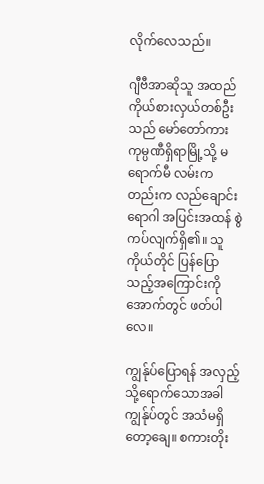လိုက်လေသည်။

ဂျီဗီအာဆိုသူ အထည်ကိုယ်စားလှယ်တစ်ဦးသည် မော်တော်ကားကုမ္ပဏီရှိရာမြို့သို့ မရောက်မီ လမ်းကတည်းက လည်ချောင်းရောဂါ အပြင်းအထန် စွဲကပ်လျက်ရှိ၏။ သူကိုယ်တိုင် ပြန်ပြောသည့်အကြောင်းကို အောက်တွင် ဖတ်ပါလေ။

ကျွန်ုပ်ပြောရန် အလှည့်သို့ရောက်သောအခါ ကျွန်ုပ်တွင် အသံမရှိတော့ချေ။ စကားတိုး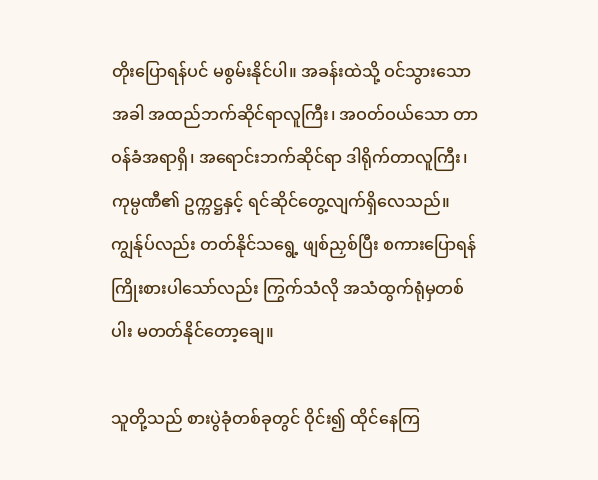တိုးပြောရန်ပင် မစွမ်းနိုင်ပါ။ အခန်းထဲသို့ ဝင်သွားသောအခါ အထည်ဘက်ဆိုင်ရာလူကြီး၊ အဝတ်ဝယ်သော တာဝန်ခံအရာရှိ၊ အရောင်းဘက်ဆိုင်ရာ ဒါရိုက်တာလူကြီး၊ ကုမ္ပဏီ၏ ဥက္ကဋ္ဌနှင့် ရင်ဆိုင်တွေ့လျက်ရှိလေသည်။ ကျွန်ုပ်လည်း တတ်နိုင်သရွေ့ ဖျစ်ညှစ်ပြီး စကားပြောရန် ကြိုးစားပါသော်လည်း ကြွက်သံလို အသံထွက်ရုံမှတစ်ပါး မတတ်နိုင်တော့ချေ။

သူတို့သည် စားပွဲခုံတစ်ခုတွင် ဝိုင်း၍ ထိုင်နေကြ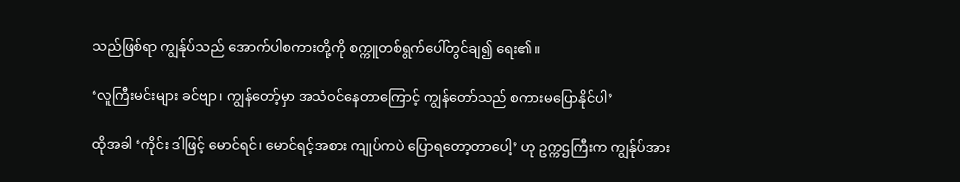သည်ဖြစ်ရာ ကျွန်ုပ်သည် အောက်ပါစကားတို့ကို စက္ကူတစ်ရွက်ပေါ်တွင်ချ၍ ရေး၏။

‘လူကြီးမင်းများ ခင်ဗျာ၊ ကျွန်တော့်မှာ အသံဝင်နေတာကြောင့် ကျွန်တော်သည် စကားမပြောနိုင်ပါ’

ထိုအခါ ‘ကိုင်း ဒါဖြင့် မောင်ရင်၊ မောင်ရင့်အစား ကျုပ်ကပဲ ပြောရတော့တာပေါ့’ ဟု ဥက္ကဌကြီးက ကျွန်ုပ်အား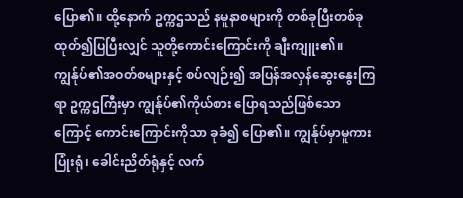ပြော၏။ ထို့နောက် ဥက္ကဌသည် နမူနာစများကို တစ်ခုပြီးတစ်ခု ထုတ်၍ပြပြီးလျှင် သူတို့ကောင်းကြောင်းကို ချီးကျူး၏။ ကျွန်ုပ်၏အဝတ်စများနှင့် စပ်လျဉ်း၍ အပြန်အလှန်ဆွေးနွေးကြရာ ဥက္ကဌကြီးမှာ ကျွန်ုပ်၏ကိုယ်စား ပြောရသည်ဖြစ်သောကြောင့် ကောင်းကြောင်းကိုသာ ခုခံ၍ ပြော၏။ ကျွန်ုပ်မှာမူကား ပြုံးရုံ၊ ခေါင်းညိတ်ရုံနှင့် လက်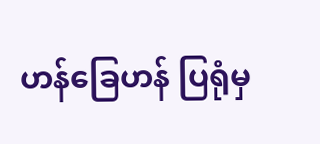ဟန်ခြေဟန် ပြရုံမှ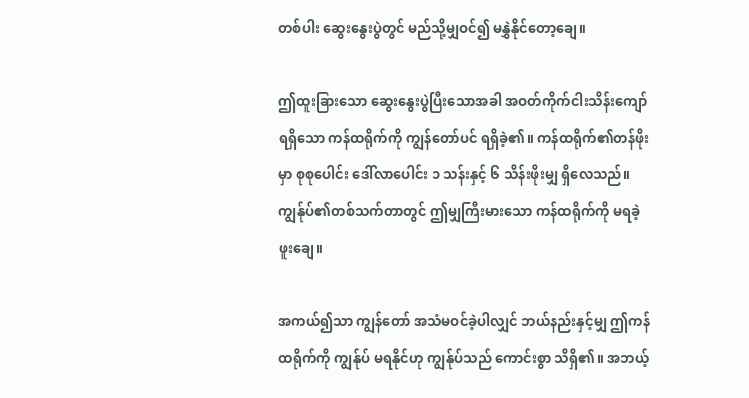တစ်ပါး ဆွေးနွေးပွဲတွင် မည်သို့မျှဝင်၍ မနွှဲနိုင်တော့ချေ။

ဤထူးခြားသော ဆွေးနွေးပွဲပြီးသောအခါ အဝတ်ကိုက်ငါးသိန်းကျော်ရရှိသော ကန်ထရိုက်ကို ကျွန်တော်ပင် ရရှိခဲ့၏။ ကန်ထရိုက်၏တန်ဖိုးမှာ စုစုပေါင်း ဒေါ်လာပေါင်း ၁ သန်းနှင့် ၆ သိန်းဖိုးမျှ ရှိလေသည်။ ကျွန်ုပ်၏တစ်သက်တာတွင် ဤမျှကြီးမားသော ကန်ထရိုက်ကို မရခဲ့ဖူးချေ။

အကယ်၍သာ ကျွန်တော် အသံမဝင်ခဲ့ပါလျှင် ဘယ်နည်းနှင့်မျှ ဤကန်ထရိုက်ကို ကျွန်ုပ် မရနိုင်ဟု ကျွန်ုပ်သည် ကောင်းစွာ သိရှိ၏။ အဘယ့်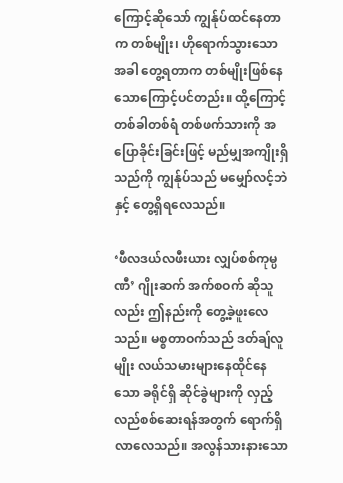ကြောင့်ဆိုသော် ကျွန်ုပ်ထင်နေတာက တစ်မျိုး၊ ဟိုရောက်သွားသောအခါ တွေ့ရတာက တစ်မျိုးဖြစ်နေသောကြောင့်ပင်တည်း။ ထို့ကြောင့် တစ်ခါတစ်ရံ တစ်ဖက်သားကို အပြောခိုင်းခြင်းဖြင့် မည်မျှအကျိုးရှိသည်ကို ကျွန်ုပ်သည် မမျှော်လင့်ဘဲနှင့် တွေ့ရှိရလေသည်။

‘ဖီလဒယ်လဖီးယား လျှပ်စစ်ကုမ္ပဏီ’ ဂျိုးဆက် အက်စဝက် ဆိုသူလည်း ဤနည်းကို တွေ့ခဲ့ဖူးလေသည်။ မစ္စတာဝက်သည် ဒတ်ချ်လူမျိုး လယ်သမားများနေထိုင်နေသော ခရိုင်ရှိ ဆိုင်ခွဲများကို လှည့်လည်စစ်ဆေးရန်အတွက် ရောက်ရှိလာလေသည်။ အလွန်သားနားသော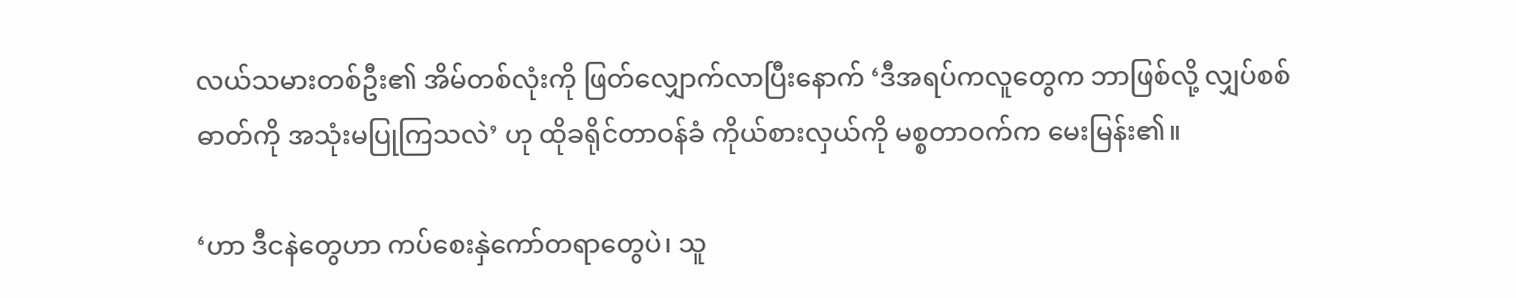လယ်သမားတစ်ဦး၏ အိမ်တစ်လုံးကို ဖြတ်လျှောက်လာပြီးနောက် ‘ဒီအရပ်ကလူတွေက ဘာဖြစ်လို့ လျှပ်စစ်ဓာတ်ကို အသုံးမပြုကြသလဲ’ ဟု ထိုခရိုင်တာဝန်ခံ ကိုယ်စားလှယ်ကို မစ္စတာဝက်က မေးမြန်း၏။

‘ဟာ ဒီငနဲတွေဟာ ကပ်စေးနှဲကော်တရာတွေပဲ၊ သူ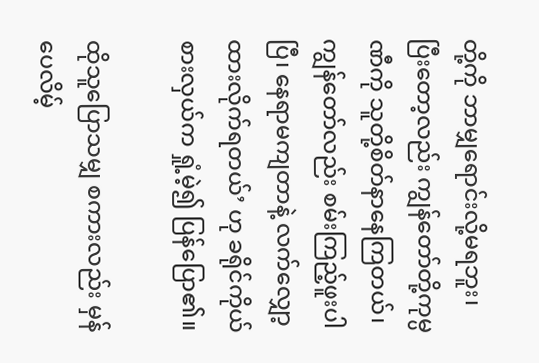တို့ကို ဘာမျှရောင်းလို့မရဘူး၊ ပြီးတော့လည်း ကျွန်တော်တို့ကုမ္ပဏီကို သူတို့စိတ်နာနေကြတယ်၊ ကျွန်တော်လည်း စမ်းကြည့်ဖူးပါပြီ၊ နေရာမကျတာနဲ့ လက်လျှော့ထားလိုက်ရတယ်’ ဟု ခရိုင်ကိုယ်စားလှယ်က ရှုံ့မဲ့၍ ပြန်ပြော၏။

ထိုသူပြောသမျှ စကားလည်း မှန်ပေလိမ့်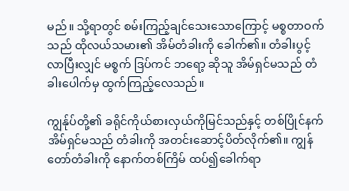မည်။ သို့ရာတွင် စမ်းကြည့်ချင်သေးသောကြောင့် မစ္စတာဝက်သည် ထိုလယ်သမား၏ အိမ်တံခါးကို ခေါက်၏။ တံခါးပွင့်လာပြီးလျှင် မစ္စက် ဒြပ်ကင် ဘရော့ ဆိုသူ အိမ်ရှင်မသည် တံခါးပေါက်မှ ထွက်ကြည့်လေသည်။

ကျွန်ုပ်တို့၏ ခရိုင်ကိုယ်စားလှယ်ကိုမြင်သည်နှင့် တစ်ပြိုင်နက် အိမ်ရှင်မသည် တံခါးကို အတင်းဆောင့်ပိတ်လိုက်၏။ ကျွန်တော်တံခါးကို နောက်တစ်ကြိမ် ထပ်၍ခေါက်ရာ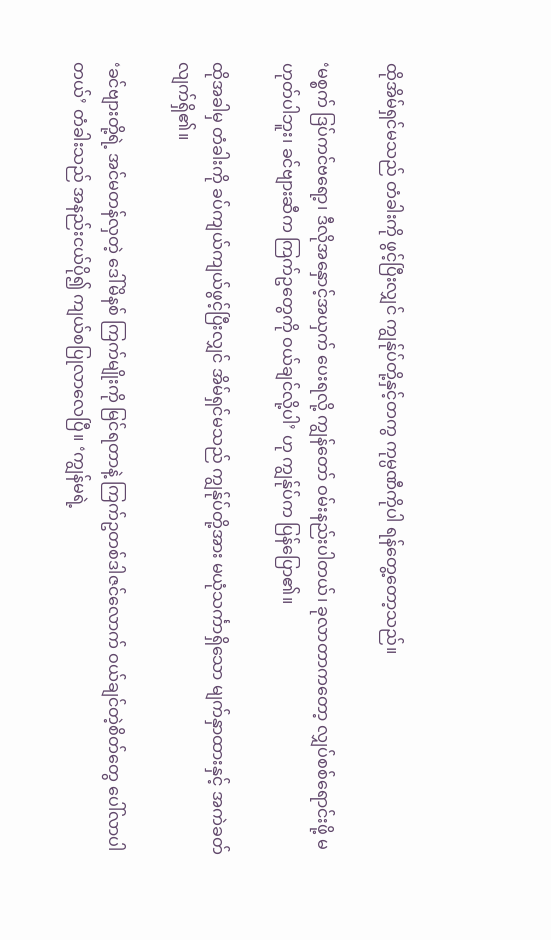ထိုအိမ်ရှင်မသည် တံခါးကို ဖွင့်ပြီးလျှင် ကျွန်ုပ်တို့နှင့်တကွ ကုမ္ပဏီကိုပါ ရန်တွေ့တော့သည်။

‘မစ္စက် ဒြပ်ကင်ဗရော့၊ ဒီလိုအနှောင့်အယှက် ပေးရလို့ ကျွန်တော် ဝမ်းနည်းပါတယ်၊ ခုလာတာကတော့ လျှပ်စစ်ရောင်းဖို့ မဟုတ်ပါဘူး၊ ခင်ဗျားဆီက ကြက်ဥတွေကို ဝယ်ချင်လို့ပါ’ ဟု ကျွန်ုပ်က ပြန်ပြော၏။

ထိုအခါမှ တံခါးကို ခပ်ကျယ်ကျယ်ဖွင့်ပြီးလျှင် အိမ်ရှင်မသည် ကျွန်ုပ်တို့အား မယုံသင်္ကာရှိသော မျက်နှာထားနှင့် အကဲခတ်လျက်ရှိ၏။

‘ခင်ဗျားတို့ရဲ့ အင်မတန်လှတဲ့ ဒေါ်မိနစ် ကြက်မျိုးကို မြင်ရတာနဲ့ ကြက်ဥတစ်ဒါဇင်လောက် ဝယ်ချင်တဲ့စိတ်တွေ ပေါ်လာပါတယ်’ တံခါးသည် အနည်းငယ်ပို၍ ကျယ်စပြုလာလေပြီ။ ‘ကျွန်မရဲ့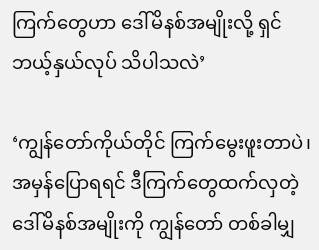ကြက်တွေဟာ ဒေါ်မိနစ်အမျိုးလို့ ရှင် ဘယ့်နှယ်လုပ် သိပါသလဲ’

‘ကျွန်တော်ကိုယ်တိုင် ကြက်မွေးဖူးတာပဲ၊ အမှန်ပြောရရင် ဒီကြက်တွေထက်လှတဲ့ ဒေါ်မိနစ်အမျိုးကို ကျွန်တော် တစ်ခါမျှ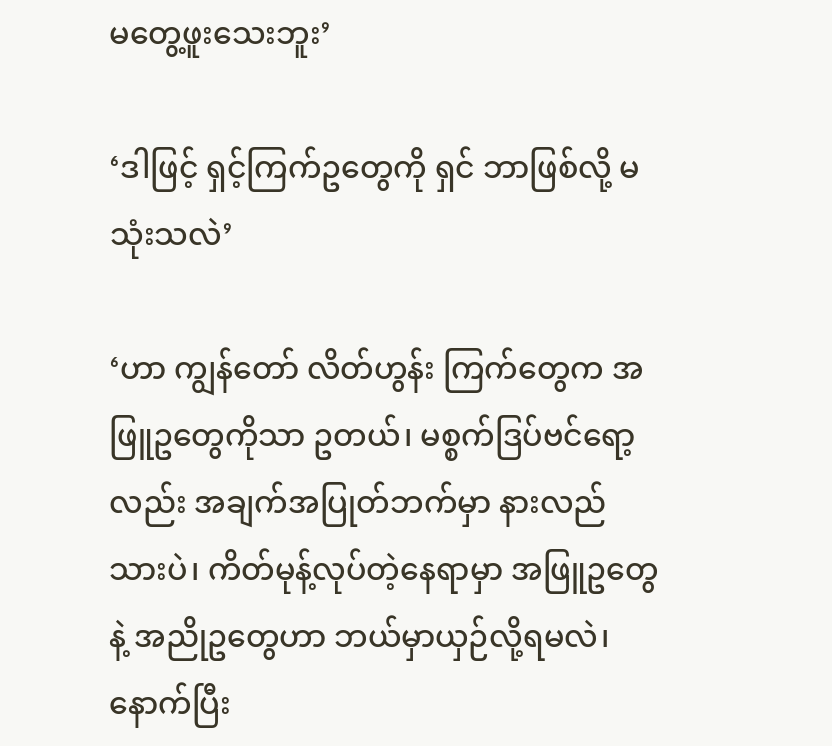မတွေ့ဖူးသေးဘူး’

‘ဒါဖြင့် ရှင့်ကြက်ဥတွေကို ရှင် ဘာဖြစ်လို့ မသုံးသလဲ’

‘ဟာ ကျွန်တော် လိတ်ဟွန်း ကြက်တွေက အဖြူဥတွေကိုသာ ဥတယ်၊ မစ္စက်ဒြပ်ဗင်ရော့လည်း အချက်အပြုတ်ဘက်မှာ နားလည်သားပဲ၊ ကိတ်မုန့်လုပ်တဲ့နေရာမှာ အဖြူဥတွေနဲ့ အညိုဥတွေဟာ ဘယ်မှာယှဉ်လို့ရမလဲ၊ နောက်ပြီး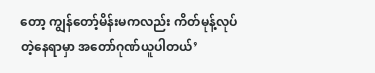တော့ ကျွန်တော့်မိန်းမကလည်း ကိတ်မုန့်လုပ်တဲ့နေရာမှာ အတော်ဂုဏ်ယူပါတယ်’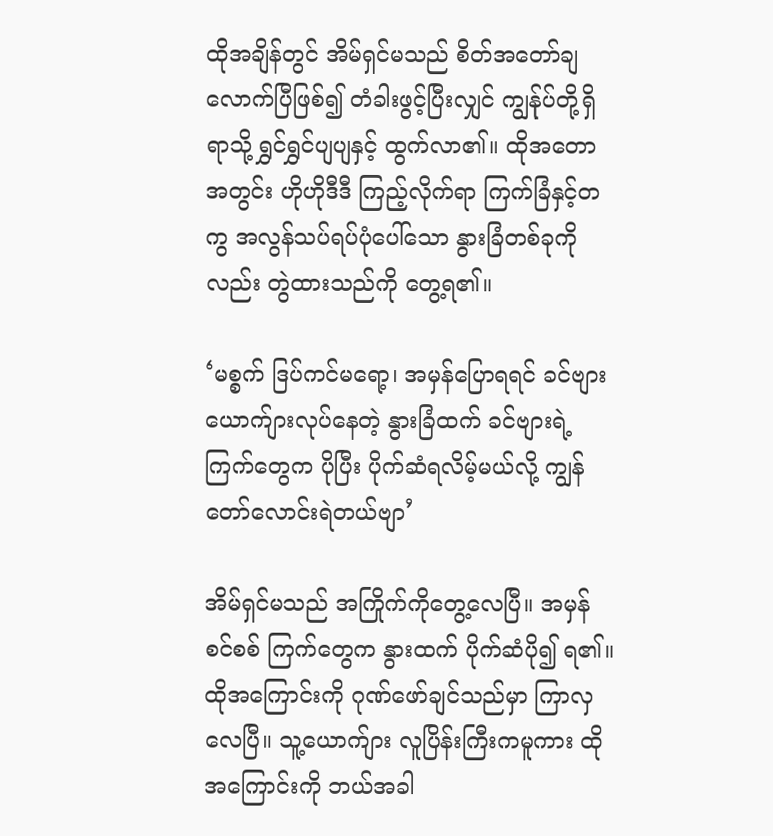ထိုအချိန်တွင် အိမ်ရှင်မသည် စိတ်အတော်ချလောက်ပြီဖြစ်၍ တံခါးဖွင့်ပြီးလျှင် ကျွန်ုပ်တို့ရှိရာသို့ ရွှင်ရွှင်ပျပျနှင့် ထွက်လာ၏။ ထိုအတောအတွင်း ဟိုဟိုဒီဒီ ကြည့်လိုက်ရာ ကြက်ခြံနှင့်တကွ အလွန်သပ်ရပ်ပုံပေါ်သော နွားခြံတစ်ခုကိုလည်း တွဲထားသည်ကို တွေ့ရ၏။

‘မစ္စက် ဒြပ်ကင်မရော့၊ အမှန်ပြောရရင် ခင်ဗျား ယောက်ျားလုပ်နေတဲ့ နွားခြံထက် ခင်ဗျားရဲ့ကြက်တွေက ပိုပြီး ပိုက်ဆံရလိမ့်မယ်လို့ ကျွန်တော်လောင်းရဲတယ်ဗျာ’

အိမ်ရှင်မသည် အကြိုက်ကိုတွေ့လေပြီ။ အမှန်စင်စစ် ကြက်တွေက နွားထက် ပိုက်ဆံပို၍ ရ၏။ ထိုအကြောင်းကို ဂုဏ်ဖော်ချင်သည်မှာ ကြာလှလေပြီ။ သူ့ယောက်ျား လူပြိန်းကြီးကမူကား ထိုအကြောင်းကို ဘယ်အခါ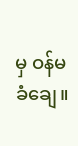မှ ဝန်မခံချေ။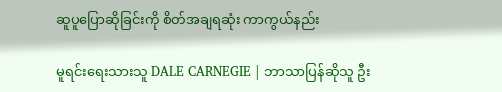ဆူပူပြောဆိုခြင်းကို စိတ်အချရဆုံး ကာကွယ်နည်း

မူရင်းရေးသားသူ DALE CARNEGIE | ဘာသာပြန်ဆိုသူ ဦး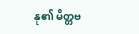နု၏ မိတ္တဗ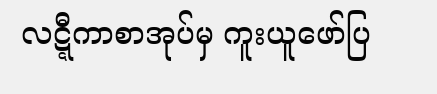လဋ္ဋီကာစာအုပ်မှ ကူးယူဖော်ပြ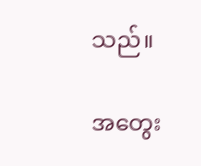သည်။

အတွေး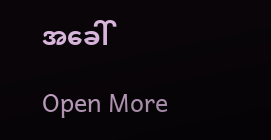အခေါ်

Open More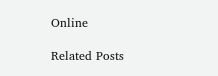Online

Related Posts